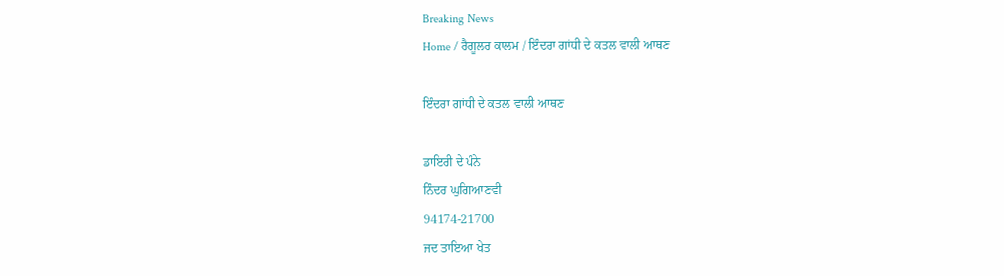Breaking News
Home / ਰੈਗੂਲਰ ਕਾਲਮ / ਇੰਦਰਾ ਗਾਂਧੀ ਦੇ ਕਤਲ ਵਾਲੀ ਆਥਣ

ਇੰਦਰਾ ਗਾਂਧੀ ਦੇ ਕਤਲ ਵਾਲੀ ਆਥਣ

ਡਾਇਰੀ ਦੇ ਪੰਨੇ
ਨਿੰਦਰ ਘੁਗਿਆਣਵੀ
94174-21700
ਜਦ ਤਾਇਆ ਖੇਤ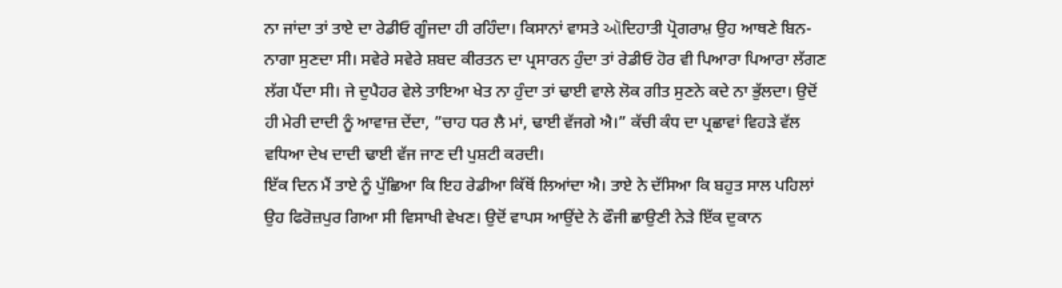ਨਾ ਜਾਂਦਾ ਤਾਂ ਤਾਏ ਦਾ ਰੇਡੀਓ ਗੂੰਜਦਾ ਹੀ ਰਹਿੰਦਾ। ਕਿਸਾਨਾਂ ਵਾਸਤੇ ઑਦਿਹਾਤੀ ਪ੍ਰੋਗਰਾਮ਼ ਉਹ ਆਥਣੇ ਬਿਨ-ਨਾਗਾ ਸੁਣਦਾ ਸੀ। ਸਵੇਰੇ ਸਵੇਰੇ ਸ਼ਬਦ ਕੀਰਤਨ ਦਾ ਪ੍ਰਸਾਰਨ ਹੁੰਦਾ ਤਾਂ ਰੇਡੀਓ ਹੋਰ ਵੀ ਪਿਆਰਾ ਪਿਆਰਾ ਲੱਗਣ ਲੱਗ ਪੈਂਦਾ ਸੀ। ਜੇ ਦੁਪੈਹਰ ਵੇਲੇ ਤਾਇਆ ਖੇਤ ਨਾ ਹੁੰਦਾ ਤਾਂ ਢਾਈ ਵਾਲੇ ਲੋਕ ਗੀਤ ਸੁਣਨੇ ਕਦੇ ਨਾ ਭੁੱਲਦਾ। ਉਦੋਂ ਹੀ ਮੇਰੀ ਦਾਦੀ ਨੂੰ ਆਵਾਜ਼ ਦੇਂਦਾ, ”ਚਾਹ ਧਰ ਲੈ ਮਾਂ, ਢਾਈ ਵੱਜਗੇ ਐ।” ਕੱਚੀ ਕੰਧ ਦਾ ਪ੍ਰਛਾਵਾਂ ਵਿਹੜੇ ਵੱਲ ਵਧਿਆ ਦੇਖ ਦਾਦੀ ਢਾਈ ਵੱਜ ਜਾਣ ਦੀ ਪੁਸ਼ਟੀ ਕਰਦੀ।
ਇੱਕ ਦਿਨ ਮੈਂ ਤਾਏ ਨੂੰ ਪੁੱਛਿਆ ਕਿ ਇਹ ਰੇਡੀਆ ਕਿੱਥੋਂ ਲਿਆਂਦਾ ਐ। ਤਾਏ ਨੇ ਦੱਸਿਆ ਕਿ ਬਹੁਤ ਸਾਲ ਪਹਿਲਾਂ ਉਹ ਫਿਰੋਜ਼ਪੁਰ ਗਿਆ ਸੀ ਵਿਸਾਖੀ ਵੇਖਣ। ਉਦੋਂ ਵਾਪਸ ਆਉਂਦੇ ਨੇ ਫੌਜੀ ਛਾਉਣੀ ਨੇੜੇ ਇੱਕ ਦੁਕਾਨ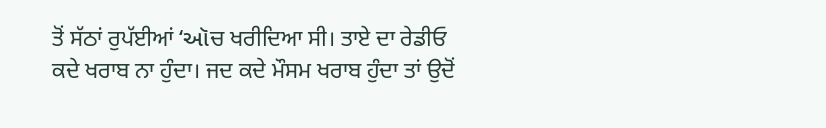ਤੋਂ ਸੱਠਾਂ ਰੁਪੱਈਆਂ ‘ઑਚ ਖਰੀਦਿਆ ਸੀ। ਤਾਏ ਦਾ ਰੇਡੀਓ ਕਦੇ ਖਰਾਬ ਨਾ ਹੁੰਦਾ। ਜਦ ਕਦੇ ਮੌਸਮ ਖਰਾਬ ਹੁੰਦਾ ਤਾਂ ਉਦੋਂ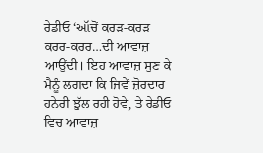ਰੇਡੀਓ ‘ઑਚੋਂ ਕਰੜ-ਕਰੜ ਕਰਰ-ਕਰਰ…ਦੀ ਆਵਾਜ਼ ਆਉਂਦੀ। ਇਹ ਆਵਾਜ਼ ਸੁਣ ਕੇ ਮੈਨੂੰ ਲਗਦਾ ਕਿ ਜਿਵੇਂ ਜ਼ੋਰਦਾਰ ਹਨੇਰੀ ਝੁੱਲ ਰਹੀ ਹੋਵੇ, ਤੇ ਰੇਡੀਓ ਵਿਚ ਆਵਾਜ਼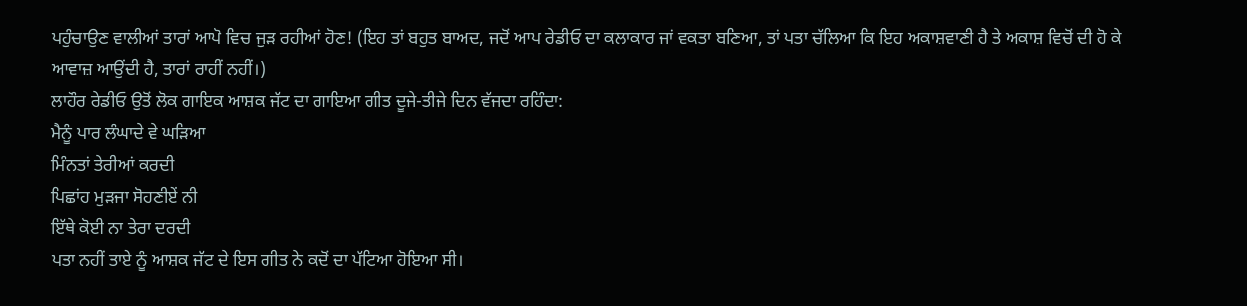ਪਹੁੰਚਾਉਣ ਵਾਲੀਆਂ ਤਾਰਾਂ ਆਪੋ ਵਿਚ ਜੁੜ ਰਹੀਆਂ ਹੋਣ! (ਇਹ ਤਾਂ ਬਹੁਤ ਬਾਅਦ, ਜਦੋਂ ਆਪ ਰੇਡੀਓ ਦਾ ਕਲਾਕਾਰ ਜਾਂ ਵਕਤਾ ਬਣਿਆ, ਤਾਂ ਪਤਾ ਚੱਲਿਆ ਕਿ ਇਹ ਅਕਾਸ਼ਵਾਣੀ ਹੈ ਤੇ ਅਕਾਸ਼ ਵਿਚੋਂ ਦੀ ਹੋ ਕੇ ਆਵਾਜ਼ ਆਉਂਦੀ ਹੈ, ਤਾਰਾਂ ਰਾਹੀਂ ਨਹੀਂ।)
ਲਾਹੌਰ ਰੇਡੀਓ ਉਤੋਂ ਲੋਕ ਗਾਇਕ ਆਸ਼ਕ ਜੱਟ ਦਾ ਗਾਇਆ ਗੀਤ ਦੂਜੇ-ਤੀਜੇ ਦਿਨ ਵੱਜਦਾ ਰਹਿੰਦਾ:
ਮੈਨੂੰ ਪਾਰ ਲੰਘਾਦੇ ਵੇ ਘੜਿਆ
ਮਿੰਨਤਾਂ ਤੇਰੀਆਂ ਕਰਦੀ
ਪਿਛਾਂਹ ਮੁੜਜਾ ਸੋਹਣੀਏਂ ਨੀ
ਇੱਥੇ ਕੋਈ ਨਾ ਤੇਰਾ ਦਰਦੀ
ਪਤਾ ਨਹੀਂ ਤਾਏ ਨੂੰ ਆਸ਼ਕ ਜੱਟ ਦੇ ਇਸ ਗੀਤ ਨੇ ਕਦੋਂ ਦਾ ਪੱਟਿਆ ਹੋਇਆ ਸੀ।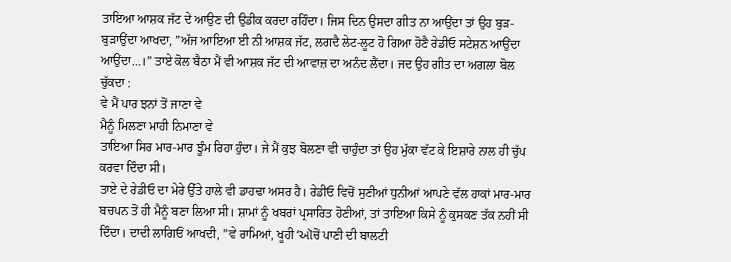ਤਾਇਆ ਆਸ਼ਕ ਜੱਟ ਦੇ ਆਉਣ ਦੀ ਉਡੀਕ ਕਰਦਾ ਰਹਿੰਦਾ। ਜਿਸ ਦਿਨ ਉਸਦਾ ਗੀਤ ਨਾ ਆਉਂਦਾ ਤਾਂ ਉਹ ਬੁੜ-ਬੁੜਾਉਂਦਾ ਆਖਦਾ, ”ਅੱਜ ਆਇਆ ਈ ਨੀ ਆਸ਼ਕ ਜੱਟ, ਲਗਦੈ ਲੇਟ-ਲੂਟ ਹੋ ਗਿਆ ਹੋਣੈ ਰੇਡੀਓ ਸਟੇਸ਼ਨ ਆਉਂਦਾ ਆਉਂਦਾ…।” ਤਾਏ ਕੋਲ ਬੈਠਾ ਮੈਂ ਵੀ ਆਸ਼ਕ ਜੱਟ ਦੀ ਆਵਾਜ਼ ਦਾ ਅਨੰਦ ਲੈਂਦਾ। ਜਦ ਉਹ ਗੀਤ ਦਾ ਅਗਲਾ ਬੋਲ ਚੁੱਕਦਾ :
ਵੇ ਮੈਂ ਪਾਰ ਝਨਾਂ ਤੋਂ ਜਾਣਾ ਵੇ
ਮੈਨੂੰ ਮਿਲਣਾ ਮਾਹੀ ਨਿਮਾਣਾ ਵੇ
ਤਾਇਆ ਸਿਰ ਮਾਰ-ਮਾਰ ਝੂੰਮ ਰਿਹਾ ਹੁੰਦਾ। ਜੇ ਮੈਂ ਕੁਝ ਬੋਲਣਾ ਵੀ ਚਾਹੁੰਦਾ ਤਾਂ ਉਹ ਮੁੱਕਾ ਵੱਟ ਕੇ ਇਸ਼ਾਰੇ ਨਾਲ ਹੀ ਚੁੱਪ ਕਰਵਾ ਦਿੰਦਾ ਸੀ।
ਤਾਏ ਦੇ ਰੇਡੀਓ ਦਾ ਮੇਰੇ ਉੱਤੇ ਹਾਲੇ ਵੀ ਡਾਹਢਾ ਅਸਰ ਹੈ। ਰੇਡੀਓ ਵਿਚੋਂ ਸੁਣੀਆਂ ਧੁਨੀਆਂ ਆਪਣੇ ਵੱਲ ਹਾਕਾਂ ਮਾਰ-ਮਾਰ ਬਚਪਨ ਤੋਂ ਹੀ ਮੈਨੂੰ ਬਣਾ ਲਿਆ ਸੀ। ਸ਼ਾਮਾਂ ਨੂੰ ਖਬਰਾਂ ਪ੍ਰਸਾਰਿਤ ਹੋਣੀਆਂ, ਤਾਂ ਤਾਇਆ ਕਿਸੇ ਨੂੰ ਕੁਸਕਣ ਤੱਕ ਨਹੀਂ ਸੀ ਦਿੰਦਾ। ਦਾਦੀ ਲਾਗਿਓਂ ਆਖਦੀ, ”ਵੇ ਰਾਮਿਆਂ, ਖੂਹੀ ‘ઑਚੋਂ ਪਾਣੀ ਦੀ ਬਾਲਟੀ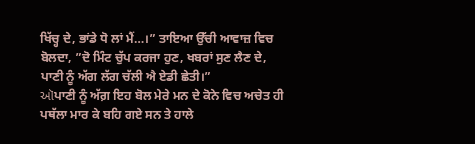ਖਿੱਚ੍ਹ ਦੇ, ਭਾਂਡੇ ਧੋ ਲਾਂ ਮੈਂ…।” ਤਾਇਆ ਉੱਚੀ ਆਵਾਜ਼ ਵਿਚ ਬੋਲਦਾ, ”ਦੋ ਮਿੰਟ ਚੁੱਪ ਕਰਜਾ ਹੁਣ, ਖਬਰਾਂ ਸੁਣ ਲੈਣ ਦੇ, ਪਾਣੀ ਨੂੰ ਅੱਗ ਲੱਗ ਚੱਲੀ ਐ ਏਡੀ ਛੇਤੀ।”
ઑਪਾਣੀ ਨੂੰ ਅੱਗ਼ ਇਹ ਬੋਲ ਮੇਰੇ ਮਨ ਦੇ ਕੋਨੇ ਵਿਚ ਅਚੇਤ ਹੀ ਪਥੱਲਾ ਮਾਰ ਕੇ ਬਹਿ ਗਏ ਸਨ ਤੇ ਹਾਲੇ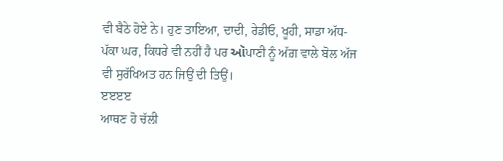ਵੀ ਬੈਠੇ ਹੋਏ ਨੇ। ਹੁਣ ਤਾਇਆ, ਦਾਦੀ, ਰੇਡੀਓ, ਖੂਹੀ, ਸਾਡਾ ਅੱਧ-ਪੱਕਾ ਘਰ, ਕਿਧਰੇ ਵੀ ਨਹੀਂ ਹੈ ਪਰ ઑਪਾਣੀ ਨੂੰ ਅੱਗ਼ ਵਾਲੇ ਬੋਲ ਅੱਜ ਵੀ ਸੁਰੱਖਿਅਤ ਹਨ ਜਿਉਂ ਦੀ ਤਿਉਂ।
ੲੲੲੲ
ਆਥਣ ਹੋ ਚੱਲੀ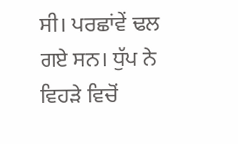ਸੀ। ਪਰਛਾਂਵੇਂ ਢਲ ਗਏ ਸਨ। ਧੁੱਪ ਨੇ ਵਿਹੜੇ ਵਿਚੋਂ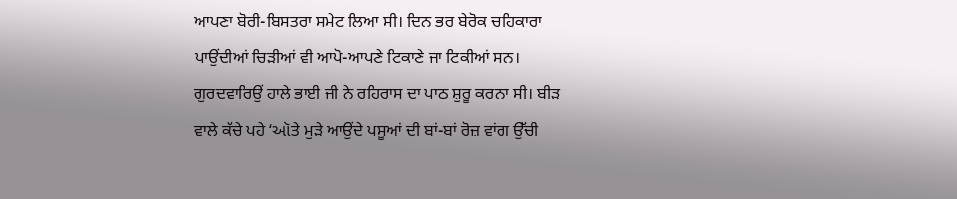ਆਪਣਾ ਬੋਰੀ-ਬਿਸਤਰਾ ਸਮੇਟ ਲਿਆ ਸੀ। ਦਿਨ ਭਰ ਬੇਰੋਕ ਚਹਿਕਾਰਾ ਪਾਉਂਦੀਆਂ ਚਿੜੀਆਂ ਵੀ ਆਪੋ-ਆਪਣੇ ਟਿਕਾਣੇ ਜਾ ਟਿਕੀਆਂ ਸਨ। ਗੁਰਦਵਾਰਿਉਂ ਹਾਲੇ ਭਾਈ ਜੀ ਨੇ ਰਹਿਰਾਸ ਦਾ ਪਾਠ ਸ਼ੁਰੂ ਕਰਨਾ ਸੀ। ਬੀੜ ਵਾਲੇ ਕੱਚੇ ਪਹੇ ‘ઑਤੇ ਮੁੜੇ ਆਉਂਦੇ ਪਸੂਆਂ ਦੀ ਬਾਂ-ਬਾਂ ਰੋਜ਼ ਵਾਂਗ ਉੱਚੀ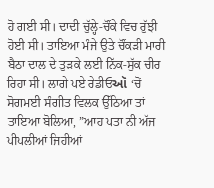ਹੋ ਗਈ ਸੀ। ਦਾਦੀ ਚੁੱਲ੍ਹੇ-ਚੌਂਕੇ ਵਿਚ ਰੁੱਝੀ ਹੋਈ ਸੀ। ਤਾਇਆ ਮੰਜੇ ਉਤੇ ਚੌਂਕੜੀ ਮਾਰੀ ਬੈਠਾ ਦਾਲ ਦੇ ਤੁੜਕੇ ਲਈ ਨਿੱਕ-ਸੁੱਕ ਚੀਰ ਰਿਹਾ ਸੀ। ਲਾਗੇ ਪਏ ਰੇਡੀਓઑ ‘ਚੋਂ ਸੋਗਮਈ ਸੰਗੀਤ ਵਿਲਕ ਉੱਠਿਆ ਤਾਂ ਤਾਇਆ ਬੋਲਿਆ, ”ਆਹ ਪਤਾ ਨੀ ਅੱਜ ਪੀਪਲੀਆਂ ਜਿਹੀਆਂ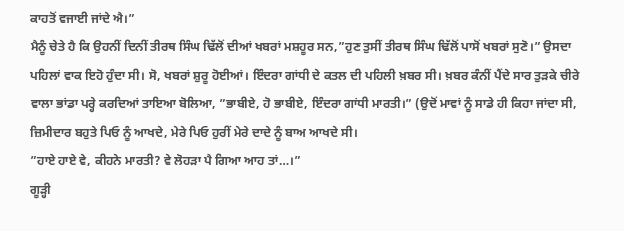ਕਾਹਤੋਂ ਵਜਾਈ ਜਾਂਦੇ ਐ।”
ਮੈਨੂੰ ਚੇਤੇ ਹੈ ਕਿ ਉਹਨੀਂ ਦਿਨੀਂ ਤੀਰਥ ਸਿੰਘ ਢਿੱਲੋਂ ਦੀਆਂ ਖਬਰਾਂ ਮਸ਼ਹੂਰ ਸਨ,”ਹੁਣ ਤੁਸੀਂ ਤੀਰਥ ਸਿੰਘ ਢਿੱਲੋਂ ਪਾਸੋਂ ਖਬਰਾਂ ਸੁਣੋ।” ਉਸਦਾ ਪਹਿਲਾਂ ਵਾਕ ਇਹੋ ਹੁੰਦਾ ਸੀ। ਸੋ, ਖਬਰਾਂ ਸ਼ੁਰੂ ਹੋਈਆਂ। ਇੰਦਰਾ ਗਾਂਧੀ ਦੇ ਕਤਲ ਦੀ ਪਹਿਲੀ ਖ਼ਬਰ ਸੀ। ਖ਼ਬਰ ਕੰਨੀਂ ਪੈਂਦੇ ਸਾਰ ਤੁੜਕੇ ਚੀਰੇ ਵਾਲਾ ਭਾਂਡਾ ਪਰ੍ਹੇ ਕਰਦਿਆਂ ਤਾਇਆ ਬੋਲਿਆ, ”ਭਾਬੀਏ, ਹੋ ਭਾਬੀਏ, ਇੰਦਰਾ ਗਾਂਧੀ ਮਾਰਤੀ।” (ਉਦੋਂ ਮਾਵਾਂ ਨੂੰ ਸਾਡੇ ਹੀ ਕਿਹਾ ਜਾਂਦਾ ਸੀ, ਜ਼ਿਮੀਦਾਰ ਬਹੁਤੇ ਪਿਓ ਨੂੰ ਆਖਦੇ, ਮੇਰੇ ਪਿਓ ਹੁਰੀਂ ਮੇਰੇ ਦਾਦੇ ਨੂੰ ਬਾਅ ਆਖਦੇ ਸੀ।
”ਹਾਏ ਹਾਏ ਵੇ, ਕੀਹਨੇ ਮਾਰਤੀ? ਵੇ ਲੋਹੜਾ ਪੈ ਗਿਆ ਆਹ ਤਾਂ…।”
ਗੂੜ੍ਹੀ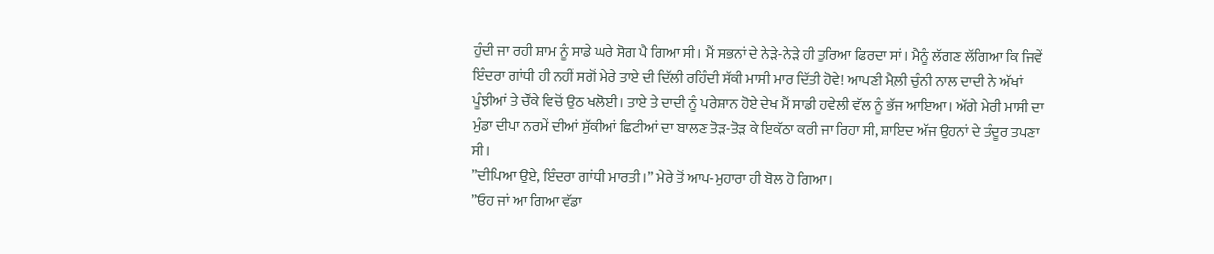ਹੁੰਦੀ ਜਾ ਰਹੀ ਸ਼ਾਮ ਨੂੰ ਸਾਡੇ ਘਰੇ ਸੋਗ ਪੈ ਗਿਆ ਸੀ। ਮੈਂ ਸਭਨਾਂ ਦੇ ਨੇੜੇ-ਨੇੜੇ ਹੀ ਤੁਰਿਆ ਫਿਰਦਾ ਸਾਂ। ਮੈਨੂੰ ਲੱਗਣ ਲੱਗਿਆ ਕਿ ਜਿਵੇਂ ਇੰਦਰਾ ਗਾਂਧੀ ਹੀ ਨਹੀਂ ਸਗੋਂ ਮੇਰੇ ਤਾਏ ਦੀ ਦਿੱਲੀ ਰਹਿੰਦੀ ਸੱਕੀ ਮਾਸੀ ਮਾਰ ਦਿੱਤੀ ਹੋਵੇ! ਆਪਣੀ ਮੈਲ਼ੀ ਚੁੰਨੀ ਨਾਲ ਦਾਦੀ ਨੇ ਅੱਖਾਂ ਪੂੰਝੀਆਂ ਤੇ ਚੌਂਕੇ ਵਿਚੋਂ ਉਠ ਖਲੋਈ। ਤਾਏ ਤੇ ਦਾਦੀ ਨੂੰ ਪਰੇਸ਼ਾਨ ਹੋਏ ਦੇਖ ਮੈਂ ਸਾਡੀ ਹਵੇਲੀ ਵੱਲ ਨੂੰ ਭੱਜ ਆਇਆ। ਅੱਗੇ ਮੇਰੀ ਮਾਸੀ ਦਾ ਮੁੰਡਾ ਦੀਪਾ ਨਰਮੇਂ ਦੀਆਂ ਸੁੱਕੀਆਂ ਛਿਟੀਆਂ ਦਾ ਬਾਲਣ ਤੋੜ-ਤੋੜ ਕੇ ਇਕੱਠਾ ਕਰੀ ਜਾ ਰਿਹਾ ਸੀ, ਸ਼ਾਇਦ ਅੱਜ ਉਹਨਾਂ ਦੇ ਤੰਦੂਰ ਤਪਣਾ ਸੀ।
”ਦੀਪਿਆ ਉਏ, ਇੰਦਰਾ ਗਾਂਧੀ ਮਾਰਤੀ।” ਮੇਰੇ ਤੋਂ ਆਪ-ਮੁਹਾਰਾ ਹੀ ਬੋਲ ਹੋ ਗਿਆ।
”ਓਹ ਜਾਂ ਆ ਗਿਆ ਵੱਡਾ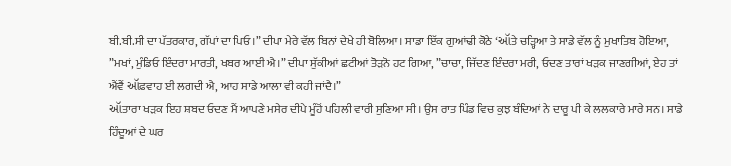ਬੀ.ਬੀ.ਸੀ ਦਾ ਪੱਤਰਕਾਰ, ਗੱਪਾਂ ਦਾ ਪਿਓ।” ਦੀਪਾ ਮੇਰੇ ਵੱਲ ਬਿਨਾਂ ਦੇਖੇ ਹੀ ਬੋਲਿਆ। ਸਾਡਾ ਇੱਕ ਗੁਆਂਢੀ ਕੋਠੇ ‘ઑਤੇ ਚੜ੍ਹਿਆ ਤੇ ਸਾਡੇ ਵੱਲ ਨੂੰ ਮੁਖਾਤਿਬ ਹੋਇਆ, ”ਮਖਾਂ, ਮੁੰਡਿਓ ਇੰਦਰਾ ਮਾਰਤੀ, ਖਬਰ ਆਈ ਐ।” ਦੀਪਾ ਸੁੱਕੀਆਂ ਛਟੀਆਂ ਤੋੜਨੋ ਹਟ ਗਿਆ, ”ਚਾਚਾ, ਜਿੱਦਣ ਇੰਦਰਾ ਮਰੀ, ਓਦਣ ਤਾਰਾਂ ਖੜਕ ਜਾਣਗੀਆਂ, ਏਹ ਤਾਂ ਐਂਵੈਂ ઑਫਵਾਹ ਈ ਲਗਦੀ ਐ, ਆਹ ਸਾਡੇ ਆਲਾ ਵੀ ਕਹੀ ਜਾਂਦੈ।”
ઑਤਾਰਾ ਖੜਕ ਇਹ ਸ਼ਬਦ ਓਦਣ ਮੈਂ ਆਪਣੇ ਮਸੇਰ ਦੀਪੇ ਮੂੰਹੋਂ ਪਹਿਲੀ ਵਾਰੀ ਸੁਣਿਆ ਸੀ। ਉਸ ਰਾਤ ਪਿੰਡ ਵਿਚ ਕੁਝ ਬੰਦਿਆਂ ਨੇ ਦਾਰੂ ਪੀ ਕੇ ਲਲਕਾਰੇ ਮਾਰੇ ਸਨ। ਸਾਡੇ ਹਿੰਦੂਆਂ ਦੇ ਘਰ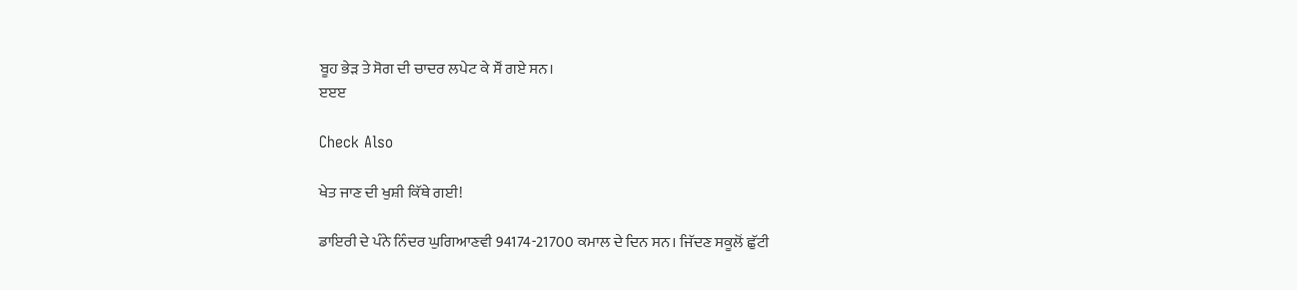ਬੂਹ ਭੇੜ ਤੇ ਸੋਗ ਦੀ ਚਾਦਰ ਲਪੇਟ ਕੇ ਸੌਂ ਗਏ ਸਨ।
ੲੲੲ

Check Also

ਖੇਤ ਜਾਣ ਦੀ ਖੁਸ਼ੀ ਕਿੱਥੇ ਗਈ!

ਡਾਇਰੀ ਦੇ ਪੰਨੇ ਨਿੰਦਰ ਘੁਗਿਆਣਵੀ 94174-21700 ਕਮਾਲ ਦੇ ਦਿਨ ਸਨ। ਜਿੱਦਣ ਸਕੂਲੋਂ ਛੁੱਟੀ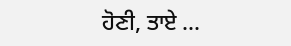ਹੋਣੀ, ਤਾਏ …